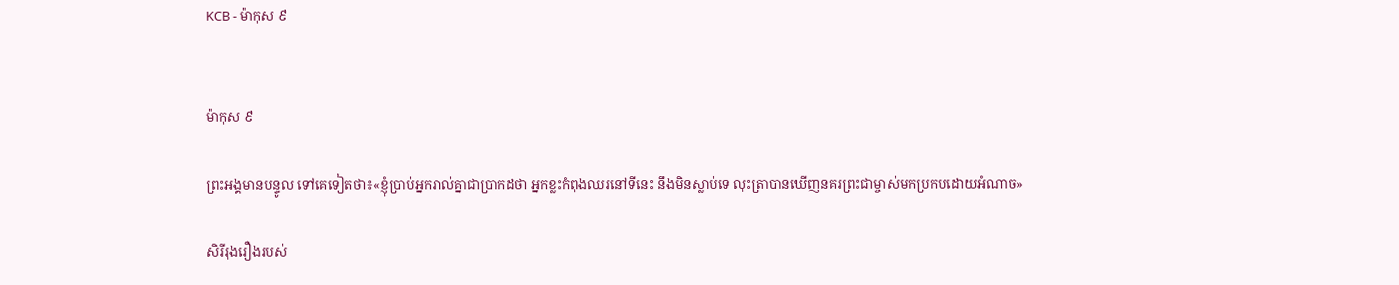KCB - ម៉ាកុស ៩


ម៉ាកុស ៩

ព្រះអង្គមានបន្ទូល ទៅគេទៀតថា៖«ខ្ញុំបា្រប់អ្នករាល់គ្នាជាបា្រកដថា អ្នកខ្លះកំពុងឈរនៅទីនេះ នឹងមិនស្លាប់ទេ លុះត្រាបានឃើញនគរព្រះជាម្ចាស់មកប្រកបដោយអំណាច»

សិរីរុងរឿងរបស់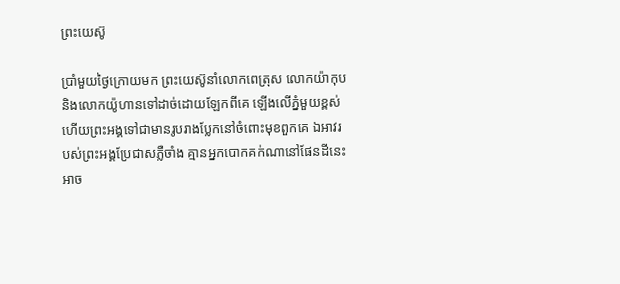ព្រះយេស៊ូ

ប្រាំមួយថ្ងៃក្រោយមក ព្រះយេស៊ូនាំលោកពេត្រុស លោកយ៉ាកុប និងលោកយ៉ូហានទៅដាច់ដោយឡែកពីគេ ឡើងលើភ្នំមួយខ្ពស់ ហើយព្រះអង្គទៅជាមានរូបរាងបែ្លកនៅចំពោះមុខពួកគេ ឯអាវរបស់ព្រះអង្គប្រែជាសភ្លឺចាំង គ្មានអ្នកបោកគក់ណានៅផែនដីនេះ អាច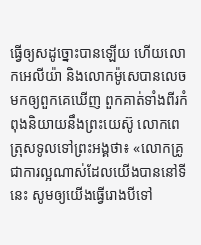ធ្វើឲ្យសដូច្នោះបានឡើយ ហើយលោកអេលីយ៉ា និងលោកម៉ូសេបានលេចមកឲ្យពួកគេឃើញ ពួកគាត់ទាំងពីរកំពុងនិយាយនឹងព្រះយេស៊ូ លោកពេត្រុសទូលទៅព្រះអង្គថា៖ «លោកគ្រូ ជាការល្អណាស់ដែលយើងបាននៅទីនេះ សូមឲ្យយើងធ្វើរោងបីទៅ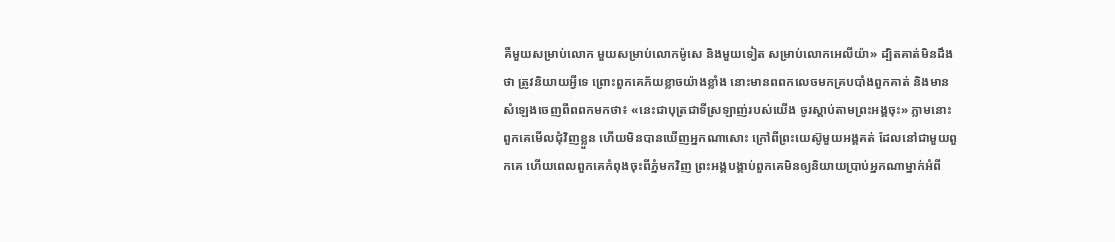គឺមួយសម្រាប់លោក មួយសម្រាប់លោកម៉ូសេ និងមួយទៀត សម្រាប់លោកអេលីយ៉ា» ដ្បិតគាត់មិនដឹងថា ត្រូវនិយាយអ្វីទេ ព្រោះពួកគេភ័យខ្លាចយ៉ាងខ្លាំង នោះមានពពកលេចមកគ្របបាំងពួកគាត់ និងមានសំឡេងចេញពីពពកមកថា៖ «នេះជាបុត្រជាទីស្រឡាញ់របស់យើង ចូរស្ដាប់តាមព្រះអង្គចុះ» ភ្លាមនោះ ពួកគេមើលជុំវិញខ្លួន ហើយមិនបានឃើញអ្នកណាសោះ ក្រៅពីព្រះយេស៊ូមួយអង្គគត់ ដែលនៅជាមួយពួកគេ ហើយពេលពួកគេកំពុងចុះពីភ្នំមកវិញ ព្រះអង្គបង្គាប់ពួកគេមិនឲ្យនិយាយបា្រប់អ្នកណាម្នាក់អំពី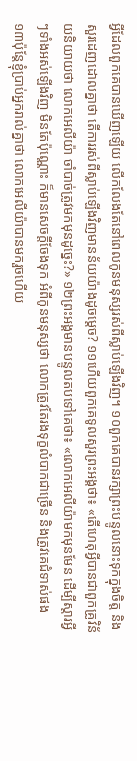អ្វីដែលពួកគេបានឃើញឡើយ លើកលែងតែនៅពេលកូនមនុស្សរស់ពីស្លាប់ឡើងវិញ។ ១០ពួកគេបានរក្សាព្រះបន្ទូលនោះទុកក្នុងចិត្ត និងសួរដេញដោលគ្នាថា តើការរស់ពីស្លាប់ឡើងវិញមានន័យយ៉ាងដូចម្តេច? ១១ហើយពួកគេទូលសួរព្រះអង្គថា៖ «តើហេតុអ្វីបានជាពួកគ្រូវិន័យនិយាយថា លោកអេលីយ៉ា ចាំបាច់ត្រូវមកមុនដូច្នេះ?» ១២ព្រះអង្គមានបន្ទូលតបទៅគេថា៖ «លោកអេលីយ៉ាមកមុនមែន ដើម្បីស្តារអ្វីៗទាំងអស់ឡើងវិញ មិនតែប៉ុណ្ណោះ ក៏មានសេចក្ដីចែងទុក អំពីកូនមនុស្សថា លោកត្រូវតែរងទុក្ខលំបាកជាច្រើន និងត្រូវគេជំទាស់ផង ១៣ប៉ុន្ដែខ្ញុំបា្រប់អ្នករាល់គ្នាថា លោកអេលីយ៉ាបានមករួចហើយ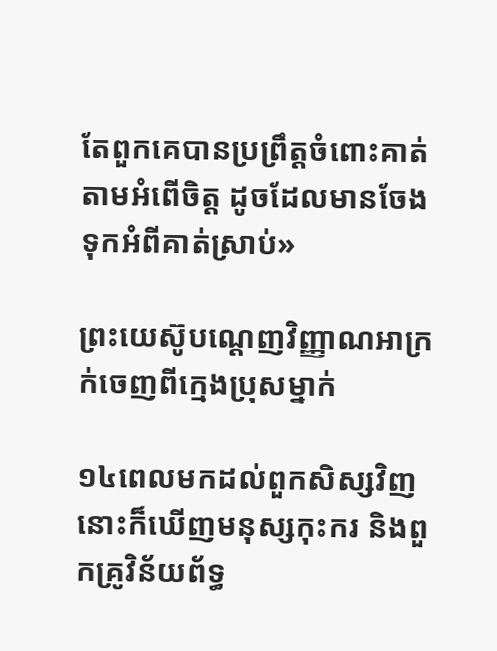តែពួកគេបានប្រពឹ្រត្ដចំពោះគាត់តាមអំពើចិត្ដ ដូចដែលមានចែងទុកអំពីគាត់ស្រាប់»

ព្រះយេស៊ូបណ្ដេញវិញ្ញាណអាក្រក់ចេញពីក្មេងប្រុសម្នាក់

១៤ពេលមកដល់ពួកសិស្សវិញ នោះក៏ឃើញមនុស្សកុះករ និងពួកគ្រូវិន័យព័ទ្ធ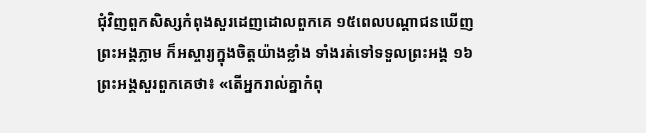ជុំវិញពួកសិស្សកំពុងសួរដេញដោលពួកគេ ១៥ពេលបណ្ដាជនឃើញព្រះអង្គភ្លាម ក៏អស្ចារ្យក្នុងចិត្តយ៉ាងខ្លាំង ទាំងរត់ទៅទទួលព្រះអង្គ ១៦ព្រះអង្គសួរពួកគេថា៖ «តើអ្នករាល់គ្នាកំពុ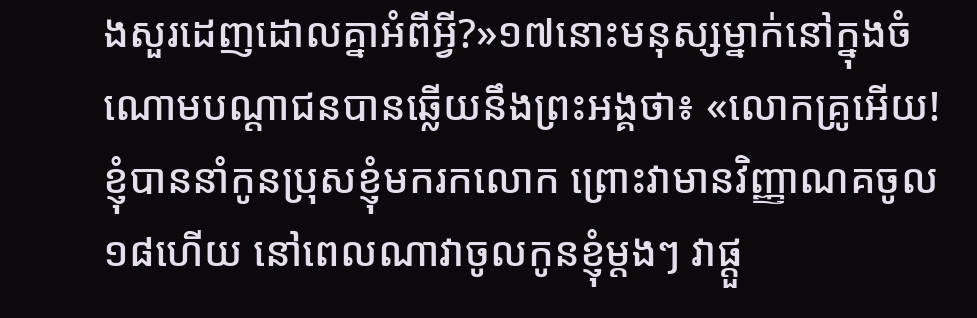ងសួរដេញដោលគ្នាអំពីអ្វី?»១៧នោះមនុស្សម្នាក់នៅក្នុងចំណោមបណ្ដាជនបានឆ្លើយនឹងព្រះអង្គថា៖ «លោកគ្រូអើយ! ខ្ញុំបាននាំកូនប្រុសខ្ញុំមករកលោក ព្រោះវាមានវិញ្ញាណគចូល ១៨ហើយ នៅពេលណាវាចូលកូនខ្ញុំម្តងៗ វាផ្តួ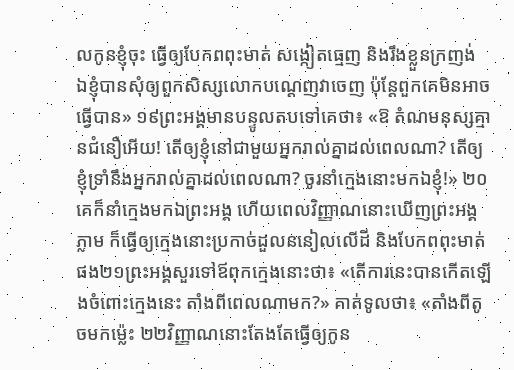លកូនខ្ញុំចុះ ធ្វើឲ្យបែកពពុះមាត់ សង្កៀតធ្មេញ និងរឹងខ្លួនក្រញង់ ឯខ្ញុំបានសុំឲ្យពួកសិស្សលោកបណ្ដេញវាចេញ ប៉ុន្ដែពួកគេមិនអាចធ្វើបាន» ១៩ព្រះអង្គមានបន្ទូលតបទៅគេថា៖ «ឱ តំណមនុស្សគ្មានជំនឿអើយ! តើឲ្យខ្ញុំនៅជាមួយអ្នករាល់គ្នាដល់ពេលណា? តើឲ្យខ្ញុំទ្រាំនឹងអ្នករាល់គ្នាដល់ពេលណា? ចូរនាំក្មេងនោះមកឯខ្ញុំ!» ២០គេក៏នាំក្មេងមកឯព្រះអង្គ ហើយពេលវិញ្ញាណនោះឃើញព្រះអង្គភ្លាម ក៏ធ្វើឲ្យក្មេងនោះប្រកាច់ដួលននៀលលើដី និងបែកពពុះមាត់ផង២១ព្រះអង្គសួរទៅឪពុកក្មេងនោះថា៖ «តើការនេះបានកើតឡើងចំពោះក្មេងនេះ តាំងពីពេលណាមក?» គាត់ទូលថា៖ «តាំងពីតូចមកម្ល៉េះ ២២វិញ្ញាណនោះតែងតែធ្វើឲ្យកូន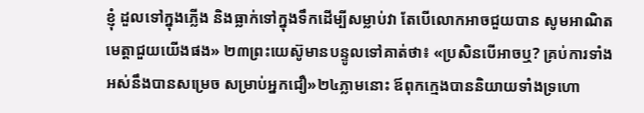ខ្ញុំ ដួលទៅក្នុងភ្លើង និងធ្លាក់ទៅក្នុងទឹកដើម្បីសម្លាប់វា តែបើលោកអាចជួយបាន សូមអាណិតមេត្ដាជួយយើងផង» ២៣ព្រះយេស៊ូមានបន្ទូលទៅគាត់ថា៖ «ប្រសិនបើអាចឬ? គ្រប់ការទាំងអស់នឹងបានសម្រេច សម្រាប់អ្នកជឿ»២៤ភ្លាមនោះ ឪពុកក្មេងបាននិយាយទាំងទ្រហោ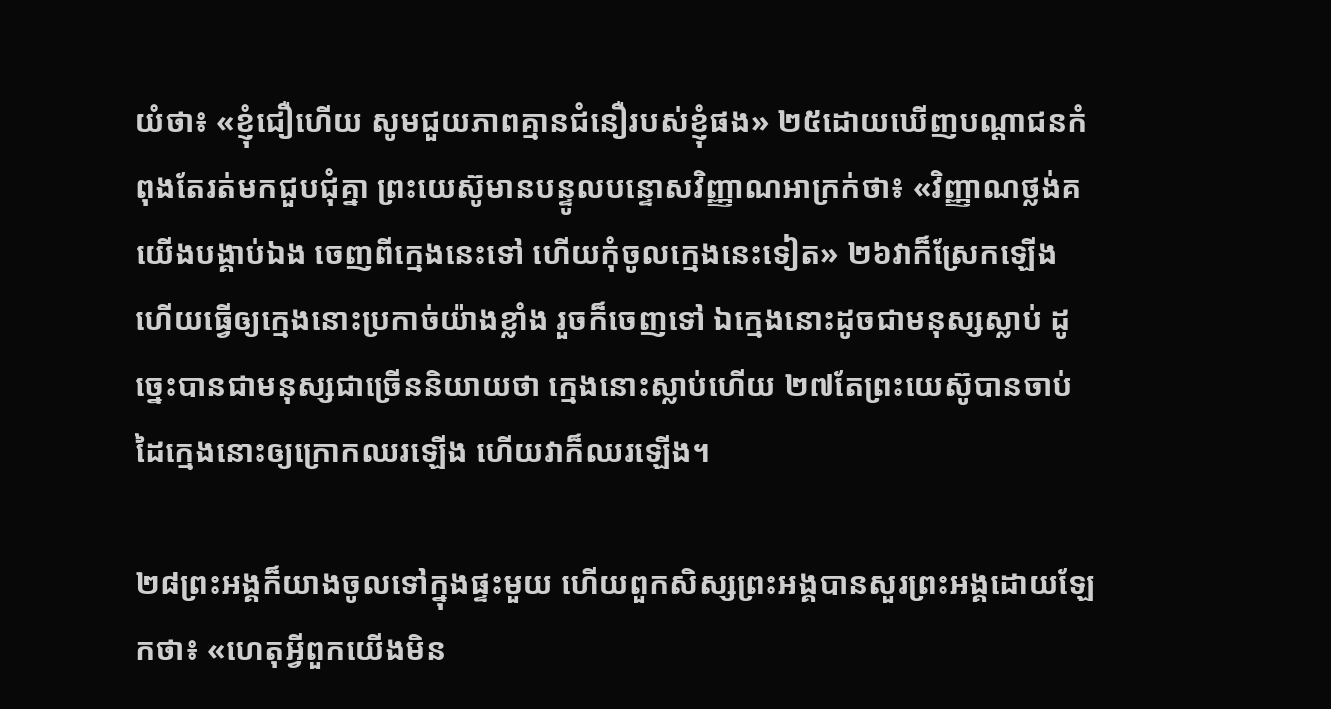យំថា៖ «ខ្ញុំជឿហើយ សូមជួយភាពគ្មានជំនឿរបស់ខ្ញុំផង» ២៥ដោយឃើញបណ្ដាជនកំពុងតែរត់មកជួបជុំគ្នា ព្រះយេស៊ូមានបន្ទូលបន្ទោសវិញ្ញាណអាក្រក់ថា៖ «វិញ្ញាណថ្លង់គ យើងបង្គាប់ឯង ចេញពីក្មេងនេះទៅ ហើយកុំចូលក្មេងនេះទៀត» ២៦វាក៏ស្រែកឡើង ហើយធ្វើឲ្យក្មេងនោះប្រកាច់យ៉ាងខ្លាំង រួចក៏ចេញទៅ ឯក្មេងនោះដូចជាមនុស្សស្លាប់ ដូច្នេះបានជាមនុស្សជាច្រើននិយាយថា ក្មេងនោះស្លាប់ហើយ ២៧តែព្រះយេស៊ូបានចាប់ដៃក្មេងនោះឲ្យក្រោកឈរឡើង ហើយវាក៏ឈរឡើង។

២៨ព្រះអង្គក៏យាងចូលទៅក្នុងផ្ទះមួយ ហើយពួកសិស្សព្រះអង្គបានសួរព្រះអង្គដោយឡែកថា៖ «ហេតុអ្វីពួកយើងមិន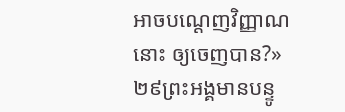អាចបណ្ដេញវិញ្ញាណនោះ ឲ្យចេញបាន?» ២៩ព្រះអង្គមានបន្ទូ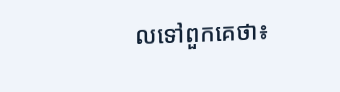លទៅពួកគេថា៖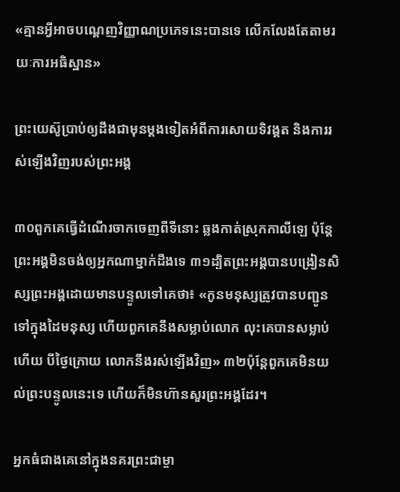«គ្មានអ្វីអាចបណ្ដេញវិញ្ញាណប្រភេទនេះបានទេ លើកលែងតែតាមរយៈការអធិស្ឋាន»

ព្រះយេស៊ូប្រាប់ឲ្យដឹងជាមុនម្តងទៀតអំពីការសោយទិវង្គត និងការរស់ឡើងវិញរបស់ព្រះអង្គ

៣០ពួកគេធ្វើដំណើរចាកចេញពីទីនោះ ឆ្លងកាត់ស្រុកកាលីឡេ ប៉ុន្ដែព្រះអង្គមិនចង់ឲ្យអ្នកណាម្នាក់ដឹងទេ ៣១ដ្បិតព្រះអង្គបានបង្រៀនសិស្សព្រះអង្គដោយមានបន្ទូលទៅគេថា៖ «កូនមនុស្សត្រូវបានបញ្ជូនទៅក្នុងដៃមនុស្ស ហើយពួកគេនឹងសម្លាប់លោក លុះគេបានសម្លាប់ហើយ បីថ្ងៃក្រោយ លោកនឹងរស់ឡើងវិញ» ៣២ប៉ុន្ដែពួកគេមិនយល់ព្រះបន្ទូលនេះទេ ហើយក៏មិនហ៊ានសួរព្រះអង្គដែរ។

អ្នកធំជាងគេនៅក្នុងនគរព្រះជាម្ចា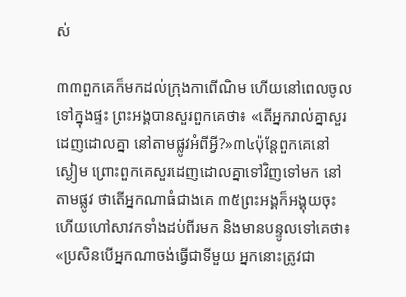ស់

៣៣ពួកគេក៏មកដល់ក្រុងកាពើណិម ហើយនៅពេលចូលទៅក្នុងផ្ទះ ព្រះអង្គបានសួរពួកគេថា៖ «តើអ្នករាល់គ្នាសួរដេញដោលគ្នា នៅតាមផ្លូវអំពីអ្វី?»៣៤ប៉ុន្ដែពួកគេនៅស្ងៀម ព្រោះពួកគេសួរដេញដោលគ្នាទៅវិញទៅមក នៅតាមផ្លូវ ថាតើអ្នកណាធំជាងគេ ៣៥ព្រះអង្គក៏អង្គុយចុះ ហើយហៅសាវកទាំងដប់ពីរមក និងមានបន្ទូលទៅគេថា៖ «ប្រសិនបើអ្នកណាចង់ធ្វើជាទីមួយ អ្នកនោះត្រូវជា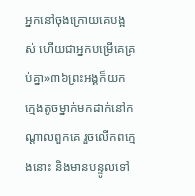អ្នកនៅចុងក្រោយគេបង្អស់ ហើយជាអ្នកបម្រើគេគ្រប់គ្នា»៣៦ព្រះអង្គក៏យកក្មេងតូចម្នាក់មកដាក់នៅកណ្ដាលពួកគេ រួចលើកពក្មេងនោះ និងមានបន្ទូលទៅ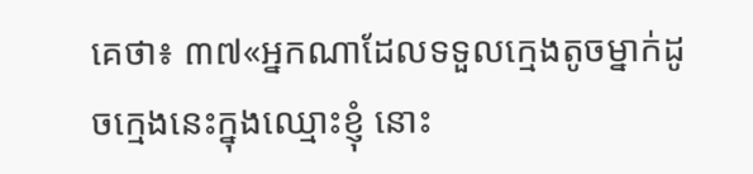គេថា៖ ៣៧«អ្នកណាដែលទទួលក្មេងតូចម្នាក់ដូចក្មេងនេះក្នុងឈ្មោះខ្ញុំ នោះ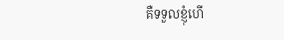គឺទទួលខ្ញុំហើ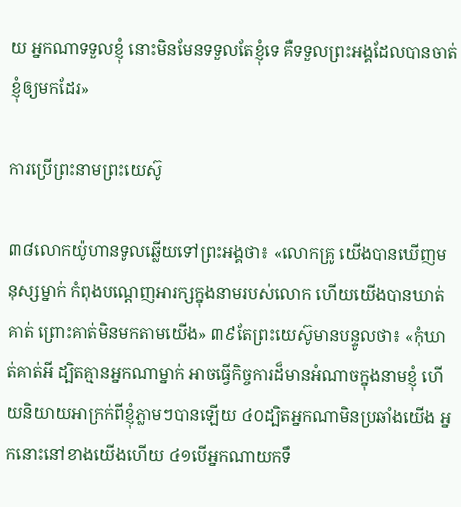យ អ្នកណាទទួលខ្ញុំ នោះមិនមែនទទួលតែខ្ញុំទេ គឺទទួលព្រះអង្គដែលបានចាត់ខ្ញុំឲ្យមកដែរ»

ការប្រើព្រះនាមព្រះយេស៊ូ

៣៨លោកយ៉ូហានទូលឆ្លើយទៅព្រះអង្គថា៖ «លោកគ្រូ យើងបានឃើញមនុស្សម្នាក់ កំពុងបណ្ដេញអារក្សក្នុងនាមរបស់លោក ហើយយើងបានឃាត់គាត់ ព្រោះគាត់មិនមកតាមយើង» ៣៩តែព្រះយេស៊ូមានបន្ទូលថា៖ «កុំឃាត់គាត់អី ដ្បិតគ្មានអ្នកណាម្នាក់ អាចធ្វើកិច្ចការដ៏មានអំណាចក្នុងនាមខ្ញុំ ហើយនិយាយអាក្រក់ពីខ្ញុំភ្លាមៗបានឡើយ ៤០ដ្បិតអ្នកណាមិនប្រឆាំងយើង អ្នកនោះនៅខាងយើងហើយ ៤១បើអ្នកណាយកទឹ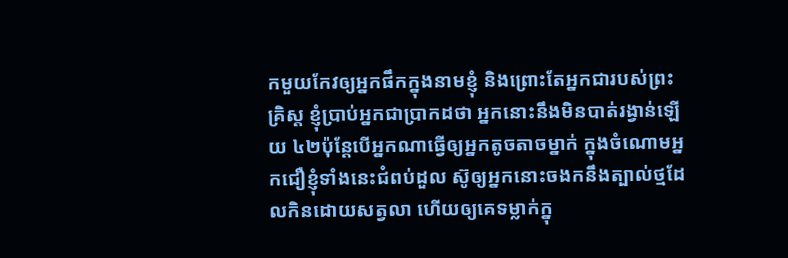កមួយកែវឲ្យអ្នកផឹកក្នុងនាមខ្ញុំ និងព្រោះតែអ្នកជារបស់ព្រះគិ្រស្ដ ខ្ញុំបា្រប់អ្នកជាបា្រកដថា អ្នកនោះនឹងមិនបាត់រង្វាន់ឡើយ ៤២ប៉ុន្ដែបើអ្នកណាធ្វើឲ្យអ្នកតូចតាចម្នាក់ ក្នុងចំណោមអ្នកជឿខ្ញុំទាំងនេះជំពប់ដួល ស៊ូឲ្យអ្នកនោះចងកនឹងត្បាល់ថ្មដែលកិនដោយសត្វលា ហើយឲ្យគេទម្លាក់ក្នុ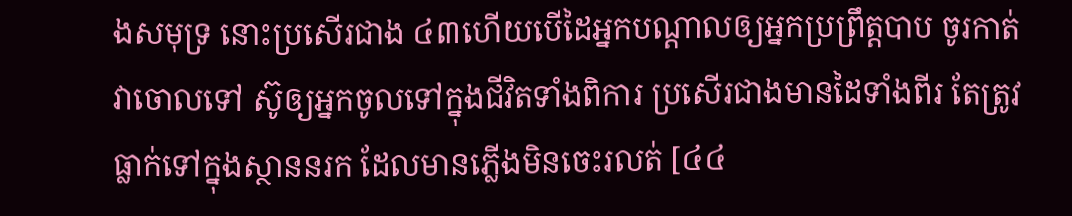ងសមុទ្រ នោះប្រសើរជាង ៤៣ហើយបើដៃអ្នកបណ្ដាលឲ្យអ្នកប្រព្រឹត្ដបាប ចូរកាត់វាចោលទៅ ស៊ូឲ្យអ្នកចូលទៅក្នុងជីវិតទាំងពិការ ប្រសើរជាងមានដៃទាំងពីរ តែត្រូវធ្លាក់ទៅក្នុងស្ថាននរក ដែលមានភ្លើងមិនចេះរលត់ [៤៤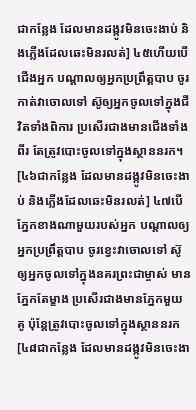ជាកន្លែង ដែលមានដង្កូវមិនចេះងាប់ និងភ្លើងដែលឆេះមិនរលត់] ៤៥ហើយបើជើងអ្នក បណ្ដាលឲ្យអ្នកប្រព្រឹត្ដបាប ចូរកាត់វាចោលទៅ ស៊ូឲ្យអ្នកចូលទៅក្នុងជីវិតទាំងពិការ ប្រសើរជាងមានជើងទាំងពីរ តែត្រូវបោះចូលទៅក្នុងស្ថាននរក។ [៤៦ជាកន្លែង ដែលមានដង្កូវមិនចេះងាប់ និងភ្លើងដែលឆេះមិនរលត់] ៤៧បើភ្នែកខាងណាមួយរបស់អ្នក បណ្ដាលឲ្យអ្នកប្រព្រឹត្ដបាប ចូរខ្វេះវាចោលទៅ ស៊ូឲ្យអ្នកចូលទៅក្នុងនគរព្រះជាម្ចាស់ មានភ្នែកតែម្ខាង ប្រសើរជាងមានភ្នែកមួយគូ ប៉ុន្ដែត្រូវបោះចូលទៅក្នុងស្ថាននរក [៤៨ជាកន្លែង ដែលមានដង្កូវមិនចេះងា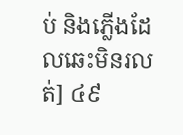ប់ និងភ្លើងដែលឆេះមិនរលត់] ៤៩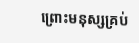ព្រោះមនុស្សគ្រប់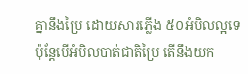គ្នានឹងប្រៃ ដោយសារភ្លើង ៥០អំបិលល្អទេ ប៉ុន្ដែបើអំបិលបាត់ជាតិប្រៃ តើនឹងយក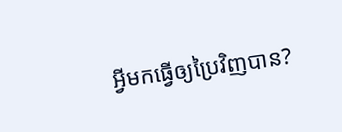អ្វីមកធ្វើឲ្យប្រៃវិញបាន?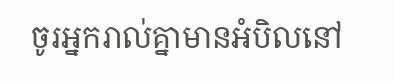ចូរអ្នករាល់គ្នាមានអំបិលនៅ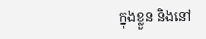ក្នុងខ្លួន និងនៅ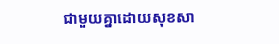ជាមួយគ្នាដោយសុខសា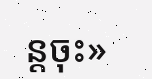ន្ដចុះ»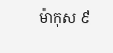ម៉ាកុស ៩